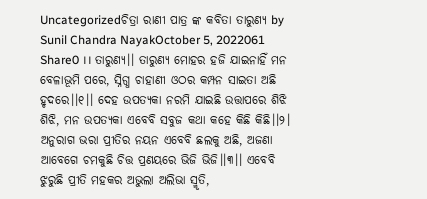Uncategorizedଚିତ୍ରା ରାଣୀ ପାତ୍ର ଙ୍କ କବିତା ତାରୁଣ୍ୟ by Sunil Chandra NayakOctober 5, 2022061 Share0 ।। ତାରୁଣ୍ୟ।। ତାରୁଣ୍ୟ ମୋହର ହଜି ଯାଇନାହିଁ ମନ ବେଳାଭୂମି ପରେ, ସ୍ନିଗ୍ଧ ଚାହାଣୀ ଓଠର କମ୍ପନ ସାଇତା ଅଛି ହୃଦରେ।।୧।। ଦେହ ଉପତ୍ୟକା ନରମି ଯାଇଛି ଉତ୍ତାପରେ ଶିଝି ଶିଝି, ମନ ଉପତ୍ୟକା ଏବେବି ସବୁଜ କଥା କହେ କିଛି କିଛି।।୨। ଅନୁରାଗ ଭରା ପ୍ରୀତିର ନୟନ ଏବେବି ଛଲକୁ ଅଛି, ଅଜଣା ଆବେଗେ ଚମକୁଛି ଚିତ୍ତ ପ୍ରଣୟରେ ଭିଜି ଭିଜି।।୩।। ଏବେବି ଝୁରୁଛି ପ୍ରୀତି ମହକର ଅଭୁଲା ଅଲିଭା ସ୍ମୃତି,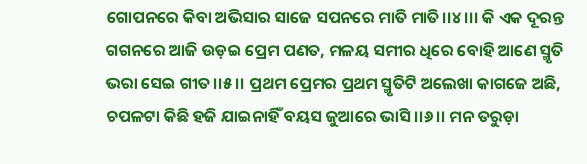ଗୋପନରେ କିବା ଅଭିସାର ସାଜେ ସପନରେ ମାତି ମାତି।।୪।।। କି ଏକ ଦୂରନ୍ତ ଗଗନରେ ଆଜି ଉଡ଼ଇ ପ୍ରେମ ପଣତ, ମଳୟ ସମୀର ଧିରେ ବୋହି ଆଣେ ସ୍ମୃତି ଭରା ସେଇ ଗୀତ।।୫।। ପ୍ରଥମ ପ୍ରେମର ପ୍ରଥମ ସ୍ମୃତିଟି ଅଲେଖା କାଗଜେ ଅଛି, ଚପଳଟା କିଛି ହଜି ଯାଇନାହିଁ ବୟସ ଜୁଆରେ ଭାସି।।୬।। ମନ ତରୁଡ଼ା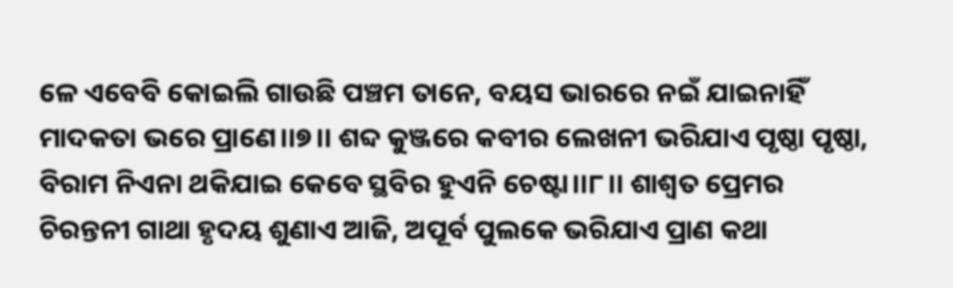ଳେ ଏବେବି କୋଇଲି ଗାଉଛି ପଞ୍ଚମ ତାନେ, ବୟସ ଭାରରେ ନଇଁ ଯାଇନାହିଁ ମାଦକତା ଭରେ ପ୍ରାଣେ।।୭।। ଶବ୍ଦ କୁଞ୍ଜରେ କବୀର ଲେଖନୀ ଭରିଯାଏ ପୃଷ୍ଠା ପୃଷ୍ଠା, ବିରାମ ନିଏନା ଥକିଯାଇ କେବେ ସ୍ଥବିର ହୁଏନି ଚେଷ୍ଟା।।୮।। ଶାଶ୍ଵତ ପ୍ରେମର ଚିରନ୍ତନୀ ଗାଥା ହୃଦୟ ଶୁଣାଏ ଆଜି, ଅପୂର୍ବ ପୁଲକେ ଭରିଯାଏ ପ୍ରାଣ କଥା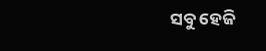ସବୁ ହେଜି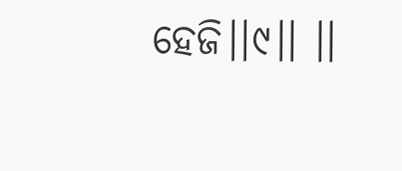ହେଜି।।୯।। ।।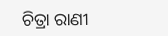ଚିତ୍ରା ରାଣୀ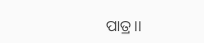ପାତ୍ର।।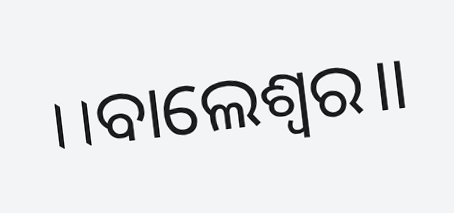।।ବାଲେଶ୍ଵର।।